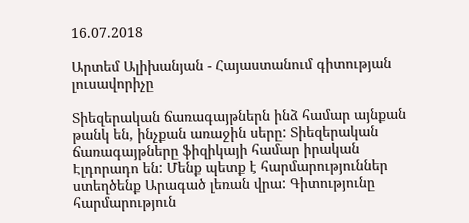16.07.2018

Արտեմ Ալիխանյան - Հայաստանում գիտության լուսավորիչը

Տիեզերական ճառագայթներն ինձ համար այնքան թանկ են, ինչքան առաջին սերը: Տիեզերական ճառագայթները ֆիզիկայի համար իրական Էլդորադո են: Մենք պետք է հարմարություններ ստեղծենք Արագած լեռան վրա: Գիտությունը հարմարություն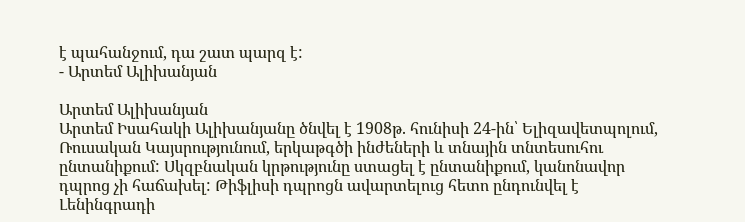է պահանջում, դա շատ պարզ է:
- Արտեմ Ալիխանյան

Արտեմ Ալիխանյան
Արտեմ Իսահակի Ալիխանյանը ծնվել է 1908թ. հունիսի 24-ին՝ Ելիզավետպոլում, Ռուսական Կայսրությունում, երկաթգծի ինժեների և տնային տնտեսուհու ընտանիքում: Սկզբնական կրթությունը ստացել է ընտանիքում, կանոնավոր դպրոց չի հաճախել: Թիֆլիսի դպրոցն ավարտելուց հետո ընդունվել է Լենինգրադի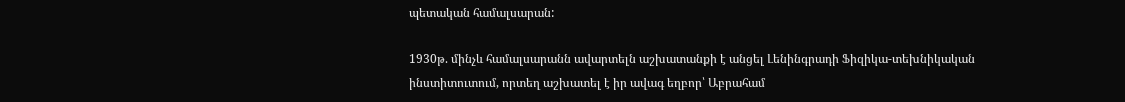պետական համալսարան:

1930թ. մինչև համալսարանն ավարտելն աշխատանքի է անցել Լենինգրադի Ֆիզիկա-տեխնիկական ինստիտուտում, որտեղ աշխատել է իր ավագ եղբոր՝ Աբրահամ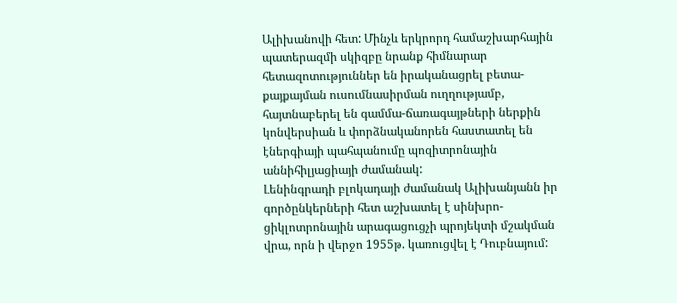Ալիխանովի հետ: Մինչև երկրորդ համաշխարհային պատերազմի սկիզբը նրանք հիմնարար հետազոտություններ են իրականացրել բետա-քայքայման ուսումնասիրման ուղղությամբ, հայտնաբերել են գամմա-ճառագայթների ներքին կոնվերսիան և փորձնականորեն հաստատել են էներգիայի պահպանումը պոզիտրոնային աննիհիլյացիայի ժամանակ:
Լենինգրադի բլոկադայի ժամանակ Ալիխանյանն իր գործընկերների հետ աշխատել է սինխրո-ցիկլոտրոնային արագացուցչի պրոյեկտի մշակման վրա, որն ի վերջո 1955թ. կառուցվել է Դուբնայում: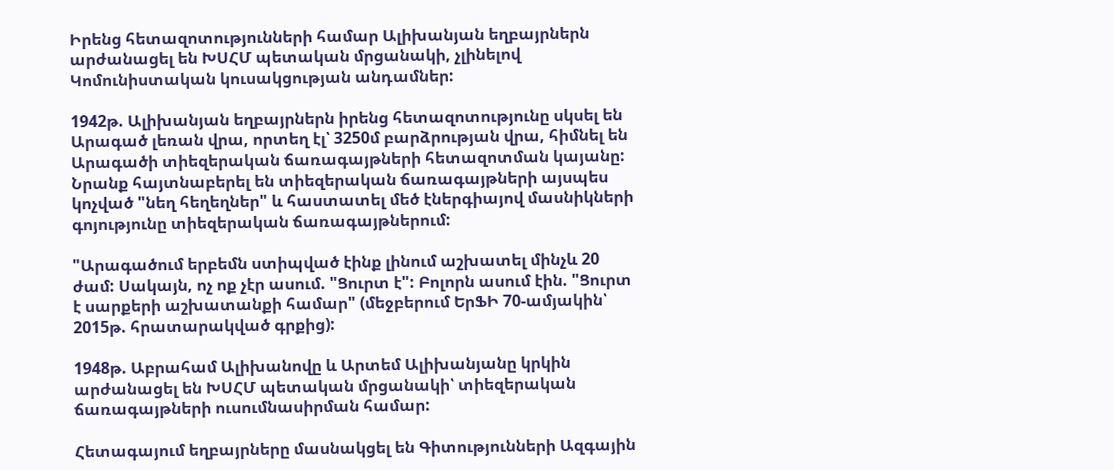Իրենց հետազոտությունների համար Ալիխանյան եղբայրներն արժանացել են ԽՍՀՄ պետական մրցանակի, չլինելով Կոմունիստական կուսակցության անդամներ:

1942թ. Ալիխանյան եղբայրներն իրենց հետազոտությունը սկսել են Արագած լեռան վրա, որտեղ էլ՝ 3250մ բարձրության վրա, հիմնել են Արագածի տիեզերական ճառագայթների հետազոտման կայանը: Նրանք հայտնաբերել են տիեզերական ճառագայթների այսպես կոչված "նեղ հեղեղներ" և հաստատել մեծ էներգիայով մասնիկների գոյությունը տիեզերական ճառագայթներում:

"Արագածում երբեմն ստիպված էինք լինում աշխատել մինչև 20 ժամ: Սակայն, ոչ ոք չէր ասում. "Ցուրտ է": Բոլորն ասում էին. "Ցուրտ է սարքերի աշխատանքի համար" (մեջբերում ԵրՖԻ 70-ամյակին՝ 2015թ. հրատարակված գրքից):

1948թ. Աբրահամ Ալիխանովը և Արտեմ Ալիխանյանը կրկին արժանացել են ԽՍՀՄ պետական մրցանակի՝ տիեզերական ճառագայթների ուսումնասիրման համար:

Հետագայում եղբայրները մասնակցել են Գիտությունների Ազգային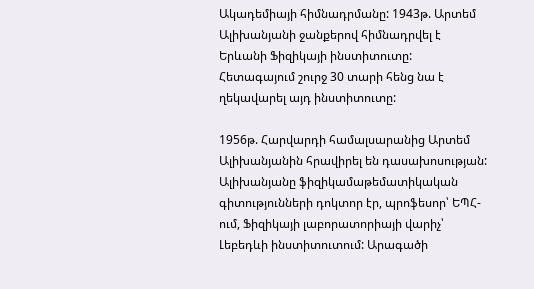Ակադեմիայի հիմնադրմանը: 1943թ. Արտեմ Ալիխանյանի ջանքերով հիմնադրվել է Երևանի Ֆիզիկայի ինստիտուտը: Հետագայում շուրջ 30 տարի հենց նա է ղեկավարել այդ ինստիտուտը:

1956թ. Հարվարդի համալսարանից Արտեմ Ալիխանյանին հրավիրել են դասախոսության:
Ալիխանյանը ֆիզիկամաթեմատիկական գիտությունների դոկտոր էր, պրոֆեսոր՝ ԵՊՀ-ում, Ֆիզիկայի լաբորատորիայի վարիչ՝ Լեբեդևի ինստիտուտում: Արագածի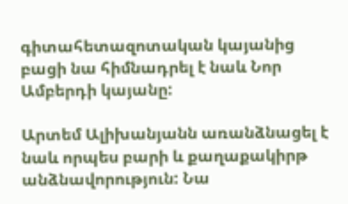գիտահետազոտական կայանից բացի նա հիմնադրել է նաև Նոր Ամբերդի կայանը:

Արտեմ Ալիխանյանն առանձնացել է նաև որպես բարի և քաղաքակիրթ անձնավորություն: Նա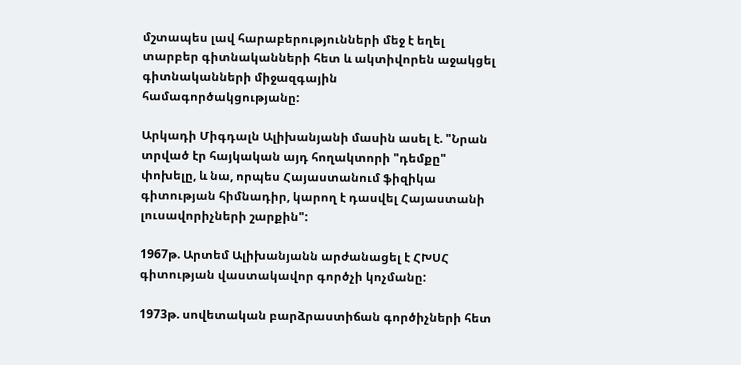մշտապես լավ հարաբերությունների մեջ է եղել տարբեր գիտնականների հետ և ակտիվորեն աջակցել գիտնականների միջազգային համագործակցությանը:

Արկադի Միգդալն Ալիխանյանի մասին ասել է. "Նրան տրված էր հայկական այդ հողակտորի "դեմքը" փոխելը, և նա, որպես Հայաստանում ֆիզիկա գիտության հիմնադիր, կարող է դասվել Հայաստանի լուսավորիչների շարքին":

1967թ. Արտեմ Ալիխանյանն արժանացել է ՀԽՍՀ գիտության վաստակավոր գործչի կոչմանը:

1973թ. սովետական բարձրաստիճան գործիչների հետ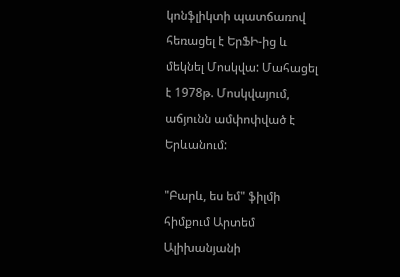կոնֆլիկտի պատճառով հեռացել է ԵրՖԻ-ից և մեկնել Մոսկվա: Մահացել է 1978թ. Մոսկվայում, աճյունն ամփոփված է Երևանում:

"Բարև, ես եմ" ֆիլմի հիմքում Արտեմ Ալիխանյանի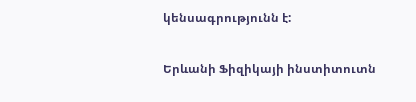կենսագրությունն է:

Երևանի Ֆիզիկայի ինստիտուտն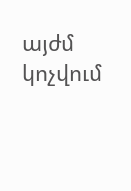այժմ կոչվում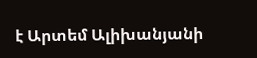է Արտեմ Ալիխանյանի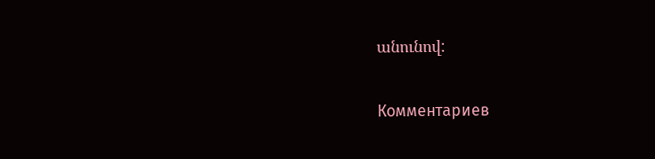անունով:

Комментариев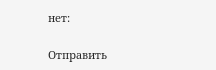нет:

Отправить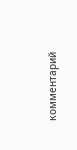комментарий